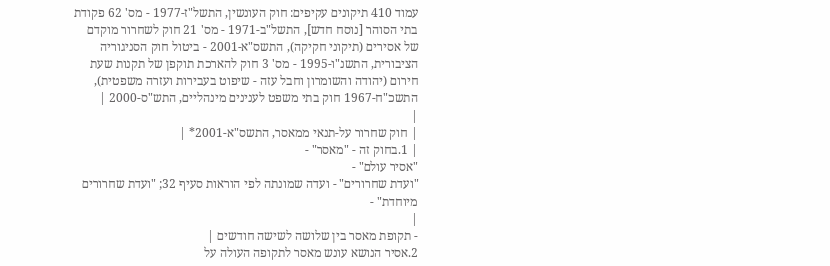עמוד 410 תיקונים עקיפים: חוק העונשין, התשל"ז-1977 - מס' 62 פקודת בתי הסוהר [נוסח חדש], התשל"ב-1971 - מס' 21 חוק לשחרור מוקדם של אסירים (תיקוני חקיקה), התשס"א-2001 - ביטול חוק הסניגוריה הציבורית, התשנ"ו-1995 - מס' 3 חוק להארכת תוקפן של תקנות שעת חירום (יהודה והשומרון וחבל עזה - שיפוט בעבירות ועזרה משפטית), התשכ"ח-1967 חוק בתי משפט לענינים מינהליים, התש"ס-2000 |
|
| חוק שחרור על-תנאי ממאסר, התשס"א-2001* |
| 1.בחוק זה - "מאסר" -
"אסיר עולם" -
"ועדת שחרורים" - ועדה שמונתה לפי הוראות סעיף 32; "ועדת שחרורים מיוחדת" -
|
- תקופת מאסר בין שלושה לשישה חודשים |
2.אסיר הנושא עונש מאסר לתקופה העולה על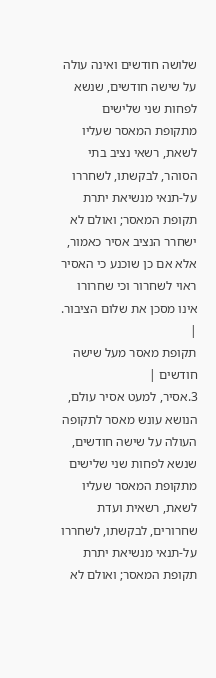שלושה חודשים ואינה עולה על שישה חודשים, שנשא לפחות שני שלישים מתקופת המאסר שעליו לשאת, רשאי נציב בתי הסוהר, לבקשתו, לשחררו על-תנאי מנשיאת יתרת תקופת המאסר; ואולם לא ישחרר הנציב אסיר כאמור, אלא אם כן שוכנע כי האסיר ראוי לשחרור וכי שחרורו אינו מסכן את שלום הציבור. |
תקופת מאסר מעל שישה חודשים |
3.אסיר, למעט אסיר עולם, הנושא עונש מאסר לתקופה העולה על שישה חודשים, שנשא לפחות שני שלישים מתקופת המאסר שעליו לשאת, רשאית ועדת שחרורים, לבקשתו, לשחררו על-תנאי מנשיאת יתרת תקופת המאסר; ואולם לא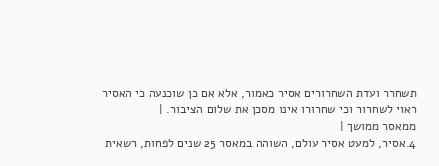תשחרר ועדת השחרורים אסיר כאמור, אלא אם כן שוכנעה כי האסיר ראוי לשחרור וכי שחרורו אינו מסכן את שלום הציבור. |
ממאסר ממושך |
4.אסיר, למעט אסיר עולם, השוהה במאסר 25 שנים לפחות, רשאית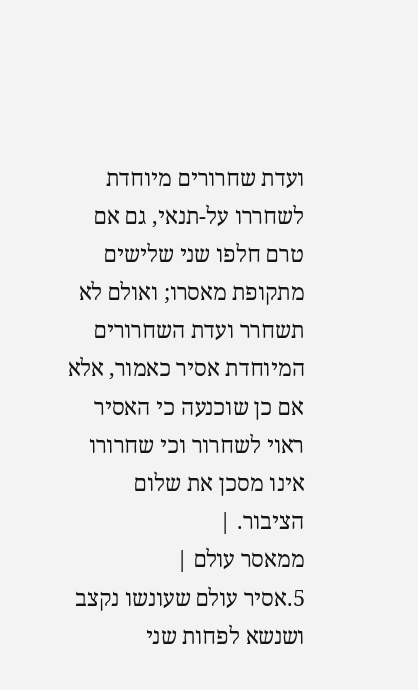ועדת שחרורים מיוחדת לשחררו על-תנאי, גם אם טרם חלפו שני שלישים מתקופת מאסרו; ואולם לא תשחרר ועדת השחרורים המיוחדת אסיר כאמור, אלא אם כן שוכנעה כי האסיר ראוי לשחרור וכי שחרורו אינו מסכן את שלום הציבור. |
ממאסר עולם |
5.אסיר עולם שעונשו נקצב ושנשא לפחות שני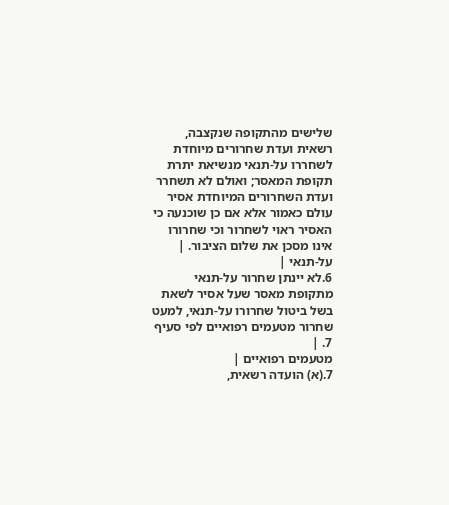שלישים מהתקופה שנקצבה, רשאית ועדת שחרורים מיוחדת לשחררו על-תנאי מנשיאת יתרת תקופת המאסר; ואולם לא תשחרר ועדת השחרורים המיוחדת אסיר עולם כאמור אלא אם כן שוכנעה כי האסיר ראוי לשחרור וכי שחרורו אינו מסכן את שלום הציבור. |
על-תנאי |
6.לא יינתן שחרור על-תנאי מתקופת מאסר שעל אסיר לשאת בשל ביטול שחרורו על-תנאי, למעט שחרור מטעמים רפואיים לפי סעיף 7. |
מטעמים רפואיים |
7.(א) הועדה רשאית,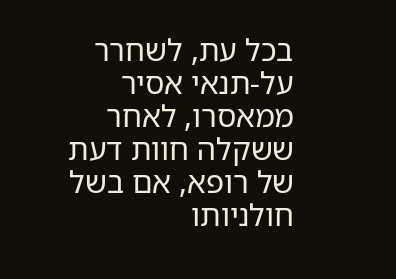בכל עת, לשחרר על-תנאי אסיר ממאסרו, לאחר ששקלה חוות דעת של רופא, אם בשל חולניותו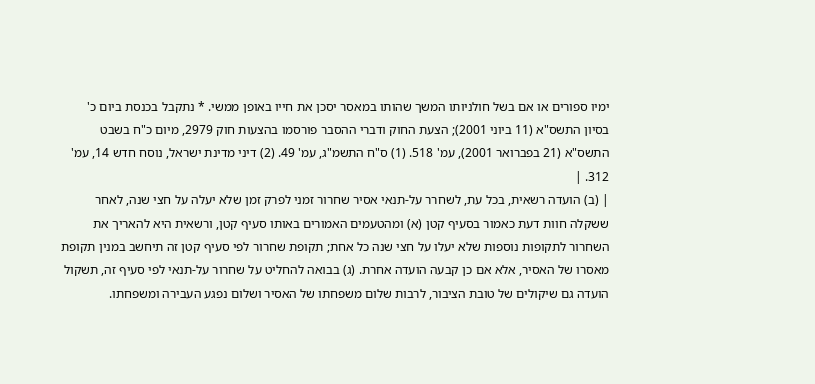ימיו ספורים או אם בשל חולניותו המשך שהותו במאסר יסכן את חייו באופן ממשי. * נתקבל בכנסת ביום כ' בסיון התשס"א (11 ביוני 2001); הצעת החוק ודברי ההסבר פורסמו בהצעות חוק 2979, מיום כ"ח בשבט התשס"א (21 בפברואר 2001), עמ' 518. (1) ס"ח התשמ"ג, עמ' 49. (2) דיני מדינת ישראל, נוסח חדש 14, עמ' 312. |
| (ב) הועדה רשאית, בכל עת, לשחרר על-תנאי אסיר שחרור זמני לפרק זמן שלא יעלה על חצי שנה, לאחר ששקלה חוות דעת כאמור בסעיף קטן (א) ומהטעמים האמורים באותו סעיף קטן, ורשאית היא להאריך את השחרור לתקופות נוספות שלא יעלו על חצי שנה כל אחת; תקופת שחרור לפי סעיף קטן זה תיחשב במנין תקופת מאסרו של האסיר, אלא אם כן קבעה הועדה אחרת. (ג) בבואה להחליט על שחרור על-תנאי לפי סעיף זה, תשקול הועדה גם שיקולים של טובת הציבור, לרבות שלום משפחתו של האסיר ושלום נפגע העבירה ומשפחתו.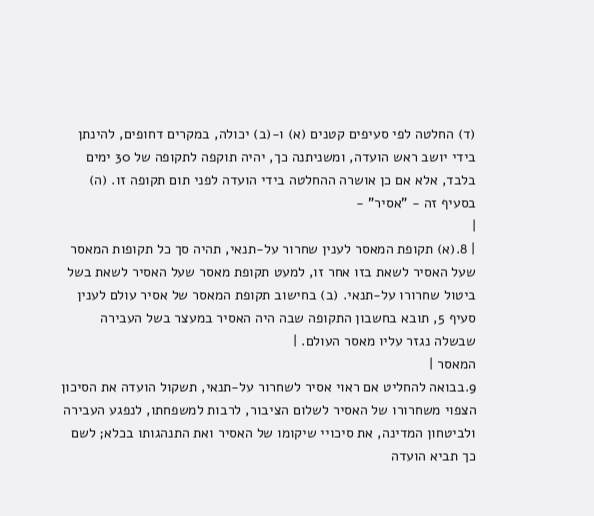(ד) החלטה לפי סעיפים קטנים (א) ו-(ב) יכולה, במקרים דחופים, להינתן בידי יושב ראש הועדה, ומשניתנה כך, יהיה תוקפה לתקופה של 30 ימים בלבד, אלא אם כן אושרה ההחלטה בידי הועדה לפני תום תקופה זו. (ה) בסעיף זה - "אסיר" -
|
| 8.(א) תקופת המאסר לענין שחרור על-תנאי, תהיה סך כל תקופות המאסר שעל האסיר לשאת בזו אחר זו, למעט תקופת מאסר שעל האסיר לשאת בשל ביטול שחרורו על-תנאי. (ב) בחישוב תקופת המאסר של אסיר עולם לענין סעיף 5, תובא בחשבון התקופה שבה היה האסיר במעצר בשל העבירה שבשלה נגזר עליו מאסר העולם. |
המאסר |
9.בבואה להחליט אם ראוי אסיר לשחרור על-תנאי, תשקול הועדה את הסיכון הצפוי משחרורו של האסיר לשלום הציבור, לרבות למשפחתו, לנפגע העבירה ולביטחון המדינה, את סיכויי שיקומו של האסיר ואת התנהגותו בכלא; לשם כך תביא הועדה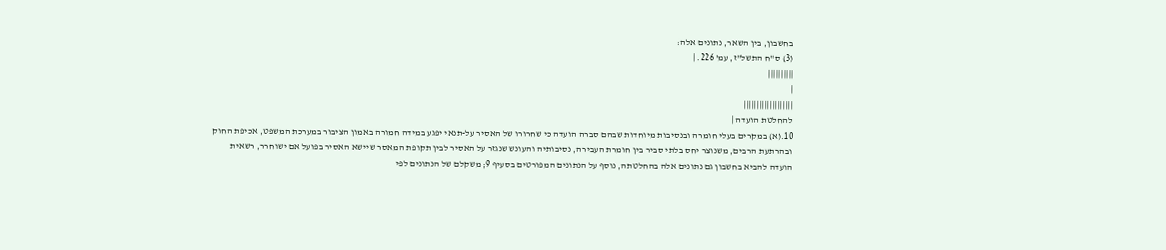בחשבון, בין השאר, נתונים אלה:
(3) ס"ח התשל"ז, עמ' 226. |
||||||||||
|
|||||||||||||||||||
להחלטת הועדה |
10.(א) במקרים בעלי חומרה ובנסיבות מיוחדות שבהם סברה הועדה כי שחרורו של האסיר על-תנאי יפגע במידה חמורה באמון הציבור במערכת המשפט, אכיפת החוק ובהרתעת הרבים, משנוצר יחס בלתי סביר בין חומרת העבירה, נסיבותיה והעונש שנגזר על האסיר לבין תקופת המאסר שיישא האסיר בפועל אם ישוחרר, רשאית הועדה להביא בחשבון גם נתונים אלה בהחלטתה, נוסף על הנתונים המפורטים בסעיף 9; משקלם של הנתונים לפי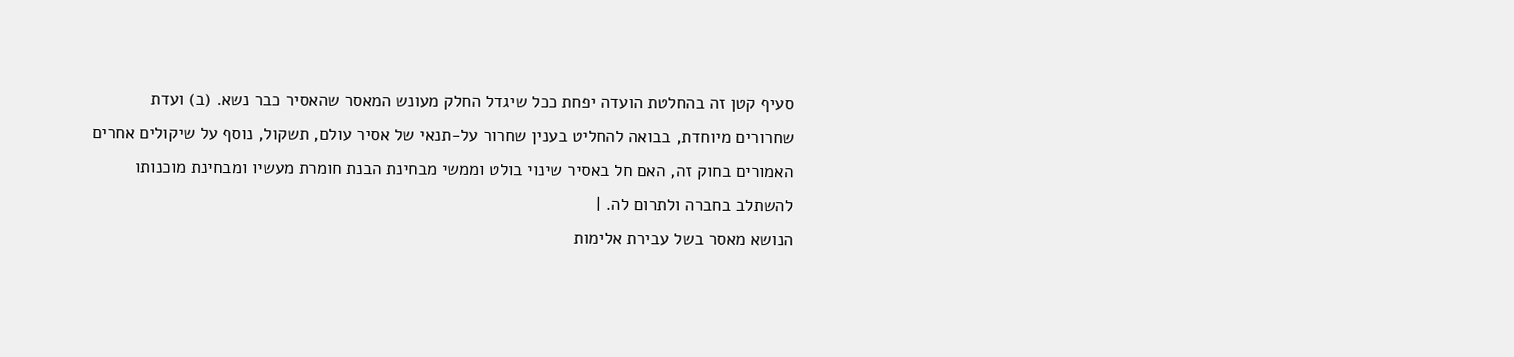סעיף קטן זה בהחלטת הועדה יפחת ככל שיגדל החלק מעונש המאסר שהאסיר כבר נשא. (ב) ועדת שחרורים מיוחדת, בבואה להחליט בענין שחרור על-תנאי של אסיר עולם, תשקול, נוסף על שיקולים אחרים האמורים בחוק זה, האם חל באסיר שינוי בולט וממשי מבחינת הבנת חומרת מעשיו ומבחינת מוכנותו להשתלב בחברה ולתרום לה. |
הנושא מאסר בשל עבירת אלימות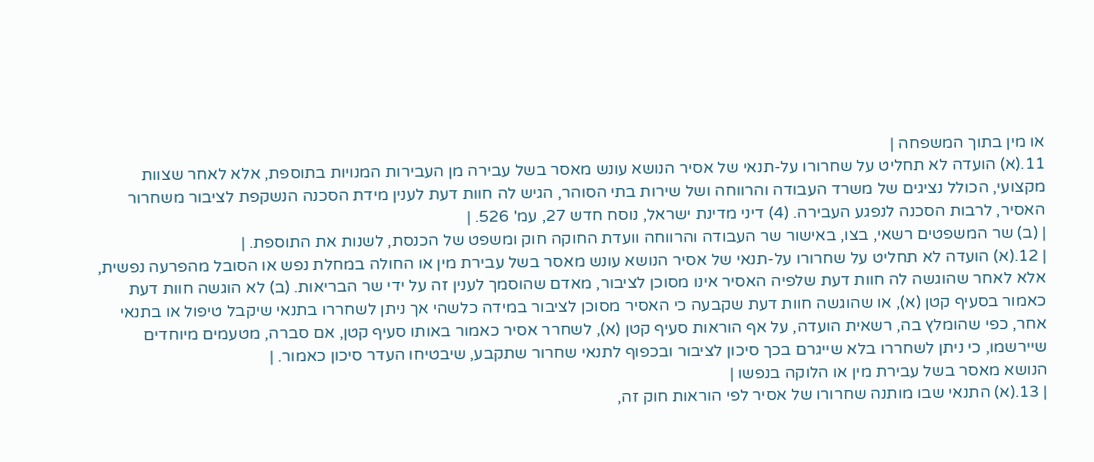או מין בתוך המשפחה |
11.(א) הועדה לא תחליט על שחרורו על-תנאי של אסיר הנושא עונש מאסר בשל עבירה מן העבירות המנויות בתוספת, אלא לאחר שצוות מקצועי, הכולל נציגים של משרד העבודה והרווחה ושל שירות בתי הסוהר, הגיש לה חוות דעת לענין מידת הסכנה הנשקפת לציבור משחרור האסיר, לרבות הסכנה לנפגע העבירה. (4) דיני מדינת ישראל, נוסח חדש 27, עמ' 526. |
| (ב) שר המשפטים רשאי, בצו, באישור שר העבודה והרווחה וועדת החוקה חוק ומשפט של הכנסת, לשנות את התוספת. |
| 12.(א) הועדה לא תחליט על שחרורו על-תנאי של אסיר הנושא עונש מאסר בשל עבירת מין או החולה במחלת נפש או הסובל מהפרעה נפשית, אלא לאחר שהוגשה לה חוות דעת שלפיה האסיר אינו מסוכן לציבור, מאדם שהוסמך לענין זה על ידי שר הבריאות. (ב) לא הוגשה חוות דעת כאמור בסעיף קטן (א), או שהוגשה חוות דעת שקבעה כי האסיר מסוכן לציבור במידה כלשהי אך ניתן לשחררו בתנאי שיקבל טיפול או בתנאי אחר, כפי שהומלץ בה, רשאית הועדה, על אף הוראות סעיף קטן (א), לשחרר אסיר כאמור באותו סעיף קטן, אם סברה, מטעמים מיוחדים שיירשמו, כי ניתן לשחררו בלא שייגרם בכך סיכון לציבור ובכפוף לתנאי שחרור שתקבע, שיבטיחו העדר סיכון כאמור. |
הנושא מאסר בשל עבירת מין או הלוקה בנפשו |
| 13.(א) התנאי שבו מותנה שחרורו של אסיר לפי הוראות חוק זה,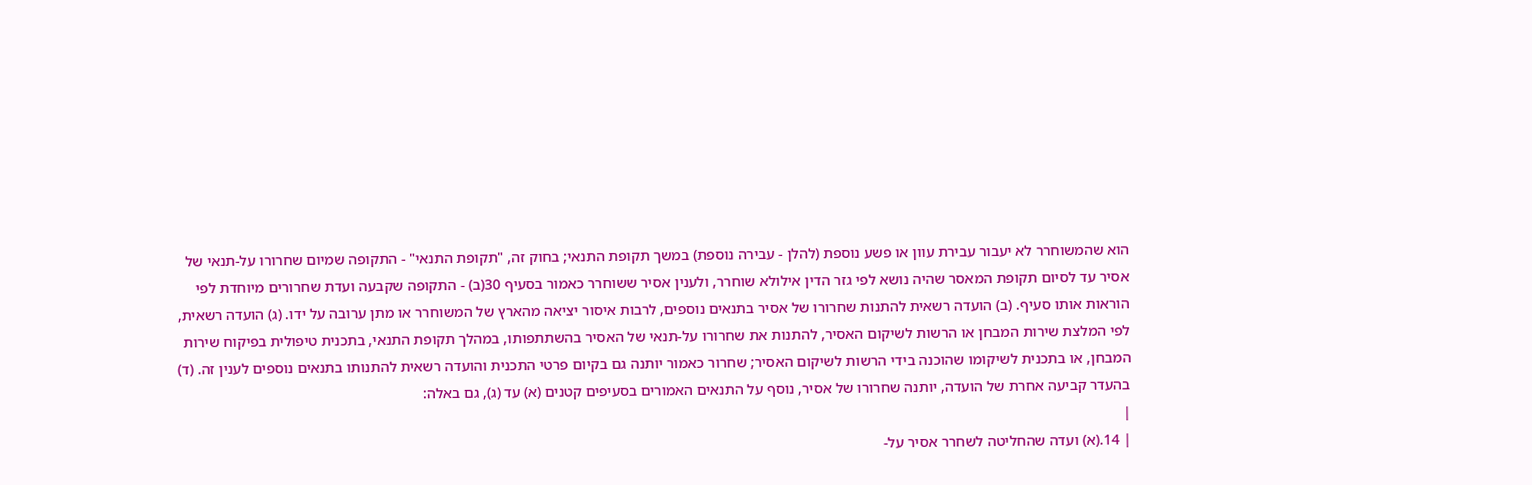הוא שהמשוחרר לא יעבור עבירת עוון או פשע נוספת (להלן - עבירה נוספת) במשך תקופת התנאי; בחוק זה, "תקופת התנאי" - התקופה שמיום שחרורו על-תנאי של אסיר עד לסיום תקופת המאסר שהיה נושא לפי גזר הדין אילולא שוחרר, ולענין אסיר ששוחרר כאמור בסעיף 30(ב) - התקופה שקבעה ועדת שחרורים מיוחדת לפי הוראות אותו סעיף. (ב) הועדה רשאית להתנות שחרורו של אסיר בתנאים נוספים, לרבות איסור יציאה מהארץ של המשוחרר או מתן ערובה על ידו. (ג) הועדה רשאית, לפי המלצת שירות המבחן או הרשות לשיקום האסיר, להתנות את שחרורו על-תנאי של האסיר בהשתתפותו, במהלך תקופת התנאי, בתכנית טיפולית בפיקוח שירות המבחן, או בתכנית לשיקומו שהוכנה בידי הרשות לשיקום האסיר; שחרור כאמור יותנה גם בקיום פרטי התכנית והועדה רשאית להתנותו בתנאים נוספים לענין זה. (ד) בהעדר קביעה אחרת של הועדה, יותנה שחרורו של אסיר, נוסף על התנאים האמורים בסעיפים קטנים (א) עד (ג), גם באלה:
|
| 14.(א) ועדה שהחליטה לשחרר אסיר על-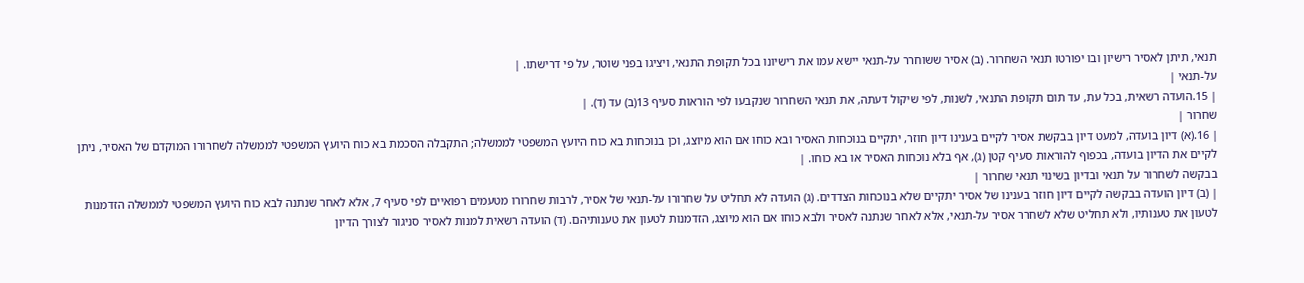תנאי, תיתן לאסיר רישיון ובו יפורטו תנאי השחרור. (ב) אסיר ששוחרר על-תנאי יישא עמו את רישיונו בכל תקופת התנאי, ויציגו בפני שוטר, על פי דרישתו. |
על-תנאי |
| 15.הועדה רשאית, בכל עת, עד תום תקופת התנאי, לשנות, לפי שיקול דעתה, את תנאי השחרור שנקבעו לפי הוראות סעיף 13(ב) עד (ד). |
שחרור |
| 16.(א) דיון בועדה, למעט דיון בבקשת אסיר לקיים בענינו דיון חוזר, יתקיים בנוכחות האסיר ובא כוחו אם הוא מיוצג, וכן בנוכחות בא כוח היועץ המשפטי לממשלה; התקבלה הסכמת בא כוח היועץ המשפטי לממשלה לשחרורו המוקדם של האסיר, ניתן לקיים את הדיון בועדה, בכפוף להוראות סעיף קטן (ג), אף בלא נוכחות האסיר או בא כוחו. |
בבקשה לשחרור על תנאי ובדיון בשינוי תנאי שחרור |
| (ב) דיון הועדה בבקשה לקיים דיון חוזר בענינו של אסיר יתקיים שלא בנוכחות הצדדים. (ג) הועדה לא תחליט על שחרורו על-תנאי של אסיר, לרבות שחרורו מטעמים רפואיים לפי סעיף 7, אלא לאחר שנתנה לבא כוח היועץ המשפטי לממשלה הזדמנות לטעון את טענותיו, ולא תחליט שלא לשחרר אסיר על-תנאי, אלא לאחר שנתנה לאסיר ולבא כוחו אם הוא מיוצג, הזדמנות לטעון את טענותיהם. (ד) הועדה רשאית למנות לאסיר סניגור לצורך הדיון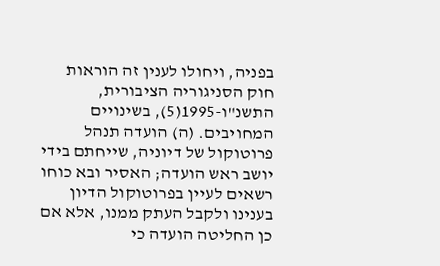בפניה, ויחולו לענין זה הוראות חוק הסניגוריה הציבורית, התשנ"ו-1995(5), בשינויים המחויבים. (ה) הועדה תנהל פרוטוקול של דיוניה, שייחתם בידי יושב ראש הועדה; האסיר ובא כוחו רשאים לעיין בפרוטוקול הדיון בענינו ולקבל העתק ממנו, אלא אם כן החליטה הועדה כי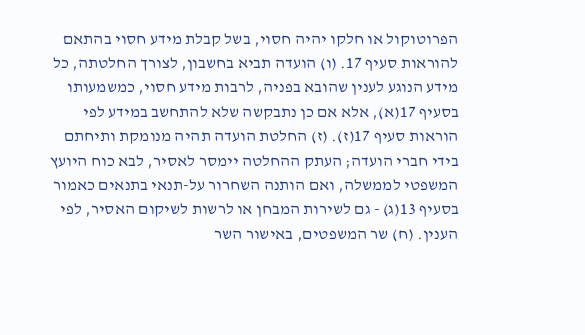הפרוטוקול או חלקו יהיה חסוי, בשל קבלת מידע חסוי בהתאם להוראות סעיף 17. (ו) הועדה תביא בחשבון, לצורך החלטתה, כל מידע הנוגע לענין שהובא בפניה, לרבות מידע חסוי, כמשמעותו בסעיף 17(א), אלא אם כן נתבקשה שלא להתחשב במידע לפי הוראות סעיף 17(ז). (ז) החלטת הועדה תהיה מנומקת ותיחתם בידי חברי הועדה; העתק ההחלטה יימסר לאסיר, לבא כוח היועץ המשפטי לממשלה, ואם הותנה השחרור על-תנאי בתנאים כאמור בסעיף 13(ג) - גם לשירות המבחן או לרשות לשיקום האסיר, לפי הענין. (ח) שר המשפטים, באישור השר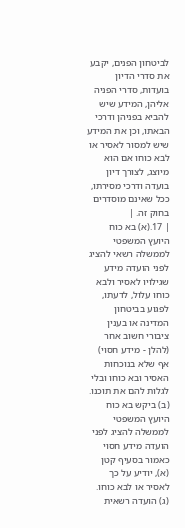לביטחון הפנים, יקבע את סדרי הדיון בועדות, סדרי הפניה אליהן, המידע שיש להביא בפניהן ודרכי הבאתו, וכן את המידע שיש למסור לאסיר או לבא כוחו אם הוא מיוצג, לצורך דיון בועדה ודרכי מסירתו, ככל שאינם מוסדרים בחוק זה. |
| 17.(א) בא כוח היועץ המשפטי לממשלה רשאי להציג לפני הועדה מידע שגילויו לאסיר ולבא כוחו עלול, לדעתו, לפגוע בביטחון המדינה או בענין ציבורי חשוב אחר (להלן - מידע חסוי) אף שלא בנוכחות האסיר ובא כוחו ובלי לגלות להם את תוכנו. (ב) ביקש בא כוח היועץ המשפטי לממשלה להציג לפני הועדה מידע חסוי כאמור בסעיף קטן (א), יודיע על כך לאסיר או לבא כוחו. (ג) הועדה רשאית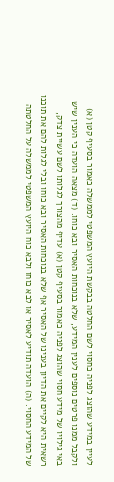לעיין במידע שהוצג לפניה כחסוי לשם החלטה בבקשת היועץ המשפטי לממשלה כאמור בסעיף קטן (א) ולקבל ממנו פרטים נוספים לענין המידע, שלא בנוכחות האסיר ובא כוחו. (ד) מצאה הועדה כי הענין שיש באי גילויו של מידע חסוי שהוצג לפניה כאמור בסעיף קטן (א) עדיף מהצורך לגלותו לשם עשיית צדק, רשאית היא לקיים את הדיון בענינו של האסיר אף שלא בנוכחות האסיר ובא כוחו ובלי לגלות להם את תוכנו של המידע החסוי. (ה) הועדה תודיע לאסיר או לבא כוחו ולבא כוח היועץ המשפטי לממשלה על החלטתה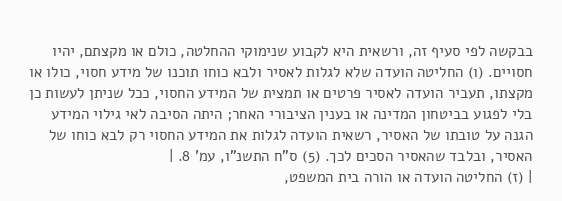בבקשה לפי סעיף זה, ורשאית היא לקבוע שנימוקי ההחלטה, כולם או מקצתם, יהיו חסויים. (ו) החליטה הועדה שלא לגלות לאסיר ולבא כוחו תוכנו של מידע חסוי, כולו או מקצתו, תעביר הועדה לאסיר פרטים או תמצית של המידע החסוי, ככל שניתן לעשות כן בלי לפגוע בביטחון המדינה או בענין הציבורי האחר; היתה הסיבה לאי גילוי המידע הגנה על טובתו של האסיר, רשאית הועדה לגלות את המידע החסוי רק לבא כוחו של האסיר, ובלבד שהאסיר הסכים לכך. (5) ס"ח התשנ"ו, עמ' 8. |
| (ז) החליטה הועדה או הורה בית המשפט,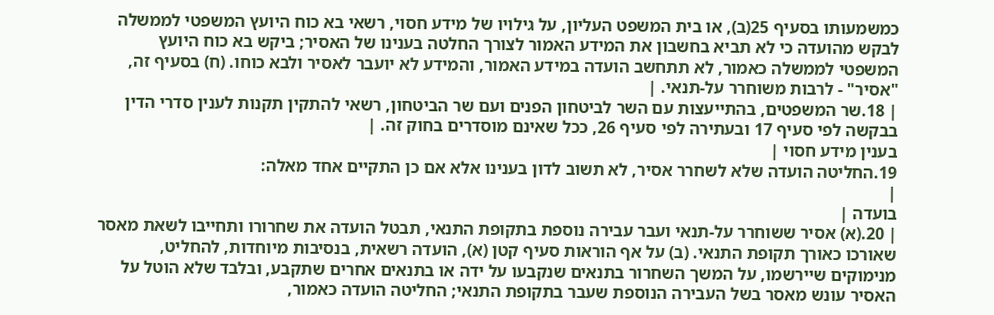כמשמעותו בסעיף 25(ב), או בית המשפט העליון, על גילויו של מידע חסוי, רשאי בא כוח היועץ המשפטי לממשלה לבקש מהועדה כי לא תביא בחשבון את המידע האמור לצורך החלטה בענינו של האסיר; ביקש בא כוח היועץ המשפטי לממשלה כאמור, לא תתחשב הועדה במידע האמור, והמידע לא יועבר לאסיר ולבא כוחו. (ח) בסעיף זה, "אסיר" - לרבות משוחרר על-תנאי. |
| 18.שר המשפטים, בהתייעצות עם השר לביטחון הפנים ועם שר הביטחון, רשאי להתקין תקנות לענין סדרי הדין בבקשה לפי סעיף 17 ובעתירה לפי סעיף 26, ככל שאינם מוסדרים בחוק זה. |
בענין מידע חסוי |
19.החליטה הועדה שלא לשחרר אסיר, לא תשוב לדון בענינו אלא אם כן התקיים אחד מאלה:
|
בועדה |
| 20.(א) אסיר ששוחרר על-תנאי ועבר עבירה נוספת בתקופת התנאי, תבטל הועדה את שחרורו ותחייבו לשאת מאסר שאורכו כאורך תקופת התנאי. (ב) על אף הוראות סעיף קטן (א), הועדה רשאית, בנסיבות מיוחדות, להחליט, מנימוקים שיירשמו, על המשך השחרור בתנאים שנקבעו על ידה או בתנאים אחרים שתקבע, ובלבד שלא הוטל על האסיר עונש מאסר בשל העבירה הנוספת שעבר בתקופת התנאי; החליטה הועדה כאמור,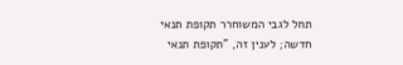תחל לגבי המשוחרר תקופת תנאי חדשה; לענין זה, "תקופת תנאי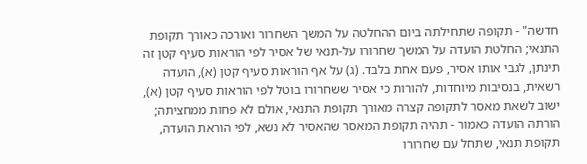חדשה" - תקופה שתחילתה ביום ההחלטה על המשך השחרור ואורכה כאורך תקופת התנאי; החלטת הועדה על המשך שחרורו על-תנאי של אסיר לפי הוראות סעיף קטן זה תינתן, לגבי אותו אסיר, פעם אחת בלבד. (ג) על אף הוראות סעיף קטן (א), הועדה רשאית, בנסיבות מיוחדות, להורות כי אסיר ששחרורו בוטל לפי הוראות סעיף קטן (א), ישוב לשאת מאסר לתקופה קצרה מאורך תקופת התנאי, אולם לא פחות ממחציתה; הורתה הועדה כאמור - תהיה תקופת המאסר שהאסיר לא נשא, לפי הוראת הועדה, תקופת תנאי, שתחל עם שחרורו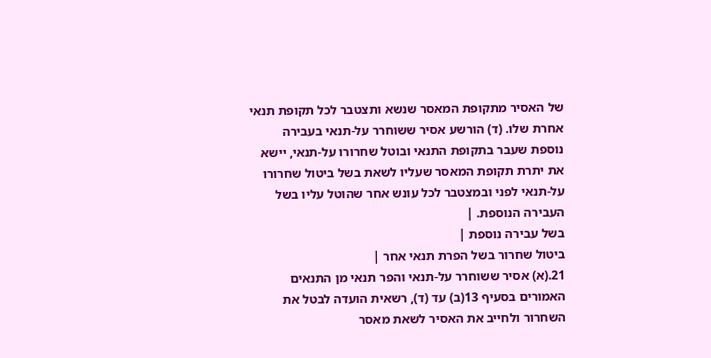של האסיר מתקופת המאסר שנשא ותצטבר לכל תקופת תנאי אחרת שלו. (ד) הורשע אסיר ששוחרר על-תנאי בעבירה נוספת שעבר בתקופת התנאי ובוטל שחרורו על-תנאי, יישא את יתרת תקופת המאסר שעליו לשאת בשל ביטול שחרורו על-תנאי לפני ובמצטבר לכל עונש אחר שהוטל עליו בשל העבירה הנוספת. |
בשל עבירה נוספת |
ביטול שחרור בשל הפרת תנאי אחר |
21.(א) אסיר ששוחרר על-תנאי והפר תנאי מן התנאים האמורים בסעיף 13(ב) עד (ד), רשאית הועדה לבטל את השחרור ולחייב את האסיר לשאת מאסר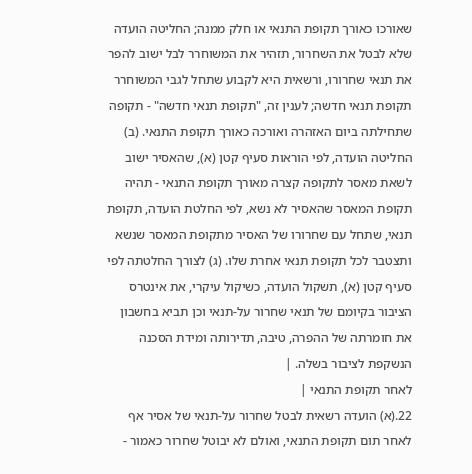שאורכו כאורך תקופת התנאי או חלק ממנה; החליטה הועדה שלא לבטל את השחרור, תזהיר את המשוחרר לבל ישוב להפר את תנאי שחרורו, ורשאית היא לקבוע שתחל לגבי המשוחרר תקופת תנאי חדשה; לענין זה, "תקופת תנאי חדשה" - תקופה שתחילתה ביום האזהרה ואורכה כאורך תקופת התנאי. (ב) החליטה הועדה, לפי הוראות סעיף קטן (א), שהאסיר ישוב לשאת מאסר לתקופה קצרה מאורך תקופת התנאי - תהיה תקופת המאסר שהאסיר לא נשא, לפי החלטת הועדה, תקופת תנאי, שתחל עם שחרורו של האסיר מתקופת המאסר שנשא ותצטבר לכל תקופת תנאי אחרת שלו. (ג) לצורך החלטתה לפי סעיף קטן (א), תשקול הועדה, כשיקול עיקרי, את אינטרס הציבור בקיומם של תנאי שחרור על-תנאי וכן תביא בחשבון את חומרתה של ההפרה, טיבה, תדירותה ומידת הסכנה הנשקפת לציבור בשלה. |
לאחר תקופת התנאי |
22.(א) הועדה רשאית לבטל שחרור על-תנאי של אסיר אף לאחר תום תקופת התנאי, ואולם לא יבוטל שחרור כאמור -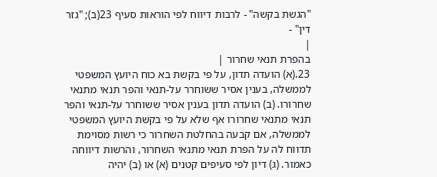"הגשת בקשה" - לרבות דיווח לפי הוראות סעיף 23(ב); "גזר דין" -
|
בהפרת תנאי שחרור |
23.(א) הועדה תדון, על פי בקשת בא כוח היועץ המשפטי לממשלה, בענין אסיר ששוחרר על-תנאי והפר תנאי מתנאי שחרורו. (ב) הועדה תדון בענין אסיר ששוחרר על-תנאי והפר תנאי מתנאי שחרורו אף שלא על פי בקשת היועץ המשפטי לממשלה, אם קבעה בהחלטת השחרור כי רשות מסוימת תדווח לה על הפרת תנאי מתנאי השחרור, והרשות דיווחה כאמור. (ג) דיון לפי סעיפים קטנים (א) או (ב) יהיה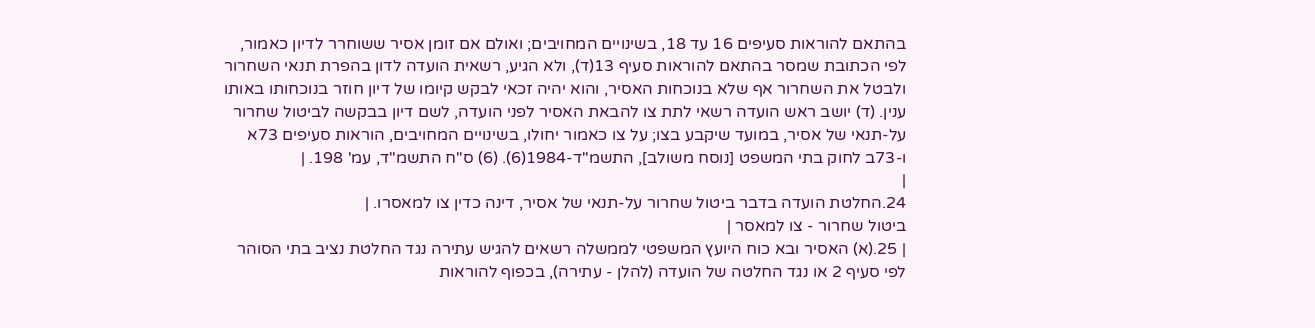בהתאם להוראות סעיפים 16 עד 18, בשינויים המחויבים; ואולם אם זומן אסיר ששוחרר לדיון כאמור, לפי הכתובת שמסר בהתאם להוראות סעיף 13(ד), ולא הגיע, רשאית הועדה לדון בהפרת תנאי השחרור ולבטל את השחרור אף שלא בנוכחות האסיר, והוא יהיה זכאי לבקש קיומו של דיון חוזר בנוכחותו באותו ענין. (ד) יושב ראש הועדה רשאי לתת צו להבאת האסיר לפני הועדה, לשם דיון בבקשה לביטול שחרור על-תנאי של אסיר, במועד שיקבע בצו; על צו כאמור יחולו, בשינויים המחויבים, הוראות סעיפים 73א ו-73ב לחוק בתי המשפט [נוסח משולב], התשמ"ד-1984(6). (6) ס"ח התשמ"ד, עמ' 198. |
|
24.החלטת הועדה בדבר ביטול שחרור על-תנאי של אסיר, דינה כדין צו למאסרו. |
ביטול שחרור - צו למאסר |
| 25.(א) האסיר ובא כוח היועץ המשפטי לממשלה רשאים להגיש עתירה נגד החלטת נציב בתי הסוהר לפי סעיף 2 או נגד החלטה של הועדה (להלן - עתירה), בכפוף להוראות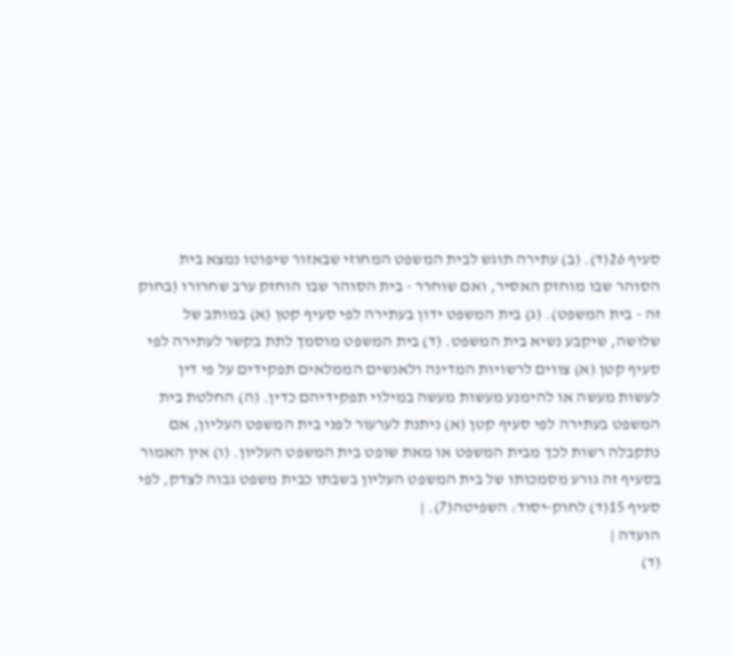סעיף 26(ד). (ב) עתירה תוגש לבית המשפט המחוזי שבאזור שיפוטו נמצא בית הסוהר שבו מוחזק האסיר, ואם שוחרר - בית הסוהר שבו הוחזק ערב שחרורו (בחוק זה - בית המשפט). (ג) בית המשפט ידון בעתירה לפי סעיף קטן (א) במותב של שלושה, שיקבע נשיא בית המשפט. (ד) בית המשפט מוסמך לתת בקשר לעתירה לפי סעיף קטן (א) צווים לרשויות המדינה ולאנשים הממלאים תפקידים על פי דין לעשות מעשה או להימנע מעשות מעשה במילוי תפקידיהם כדין. (ה) החלטת בית המשפט בעתירה לפי סעיף קטן (א) ניתנת לערעור לפני בית המשפט העליון, אם נתקבלה רשות לכך מבית המשפט או מאת שופט בית המשפט העליון. (ו) אין האמור בסעיף זה גורע מסמכותו של בית המשפט העליון בשבתו כבית משפט גבוה לצדק, לפי סעיף 15(ד) לחוק-יסוד: השפיטה(7). |
הועדה |
(ד)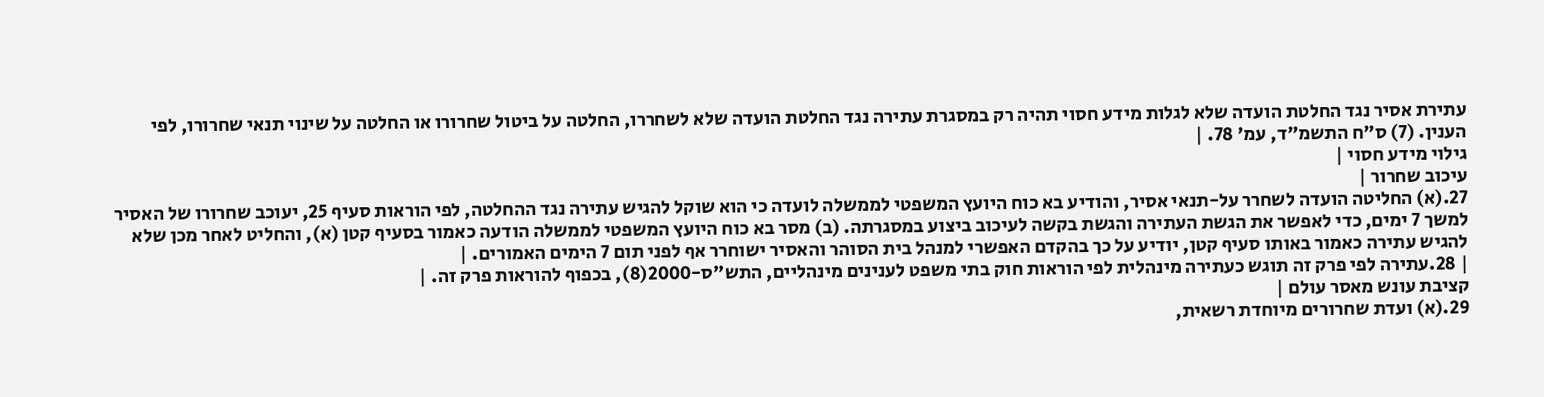עתירת אסיר נגד החלטת הועדה שלא לגלות מידע חסוי תהיה רק במסגרת עתירה נגד החלטת הועדה שלא לשחררו, החלטה על ביטול שחרורו או החלטה על שינוי תנאי שחרורו, לפי הענין. (7) ס"ח התשמ"ד, עמ' 78. |
גילוי מידע חסוי |
עיכוב שחרור |
27.(א) החליטה הועדה לשחרר על-תנאי אסיר, והודיע בא כוח היועץ המשפטי לממשלה לועדה כי הוא שוקל להגיש עתירה נגד ההחלטה, לפי הוראות סעיף 25, יעוכב שחרורו של האסיר למשך 7 ימים, כדי לאפשר את הגשת העתירה והגשת בקשה לעיכוב ביצוע במסגרתה. (ב) מסר בא כוח היועץ המשפטי לממשלה הודעה כאמור בסעיף קטן (א), והחליט לאחר מכן שלא להגיש עתירה כאמור באותו סעיף קטן, יודיע על כך בהקדם האפשרי למנהל בית הסוהר והאסיר ישוחרר אף לפני תום 7 הימים האמורים. |
| 28.עתירה לפי פרק זה תוגש כעתירה מינהלית לפי הוראות חוק בתי משפט לענינים מינהליים, התש"ס-2000(8), בכפוף להוראות פרק זה. |
קציבת עונש מאסר עולם |
29.(א) ועדת שחרורים מיוחדת רשאית,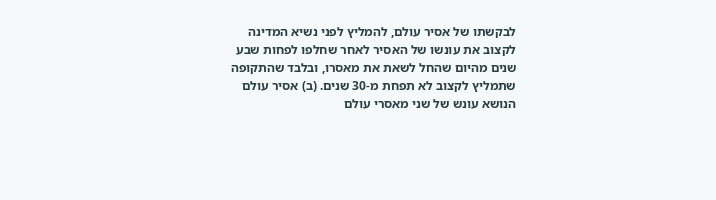לבקשתו של אסיר עולם, להמליץ לפני נשיא המדינה לקצוב את עונשו של האסיר לאחר שחלפו לפחות שבע שנים מהיום שהחל לשאת את מאסרו, ובלבד שהתקופה שתמליץ לקצוב לא תפחת מ-30 שנים. (ב) אסיר עולם הנושא עונש של שני מאסרי עולם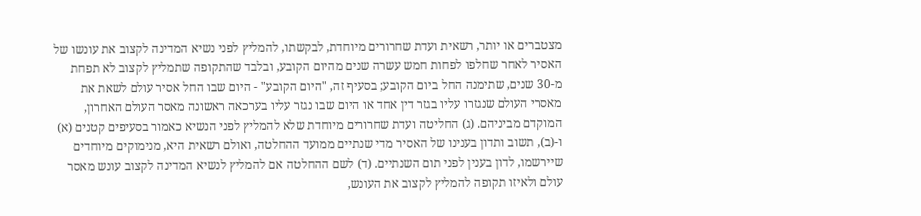מצטברים או יותר, רשאית ועדת שחרורים מיוחדת, לבקשתו, להמליץ לפני נשיא המדינה לקצוב את עונשו של האסיר לאחר שחלפו לפחות חמש עשרה שנים מהיום הקובע, ובלבד שהתקופה שתמליץ לקצוב לא תפחת מ-30 שנים, שתימנה החל ביום הקובע; בסעיף זה, "היום הקובע" - היום שבו החל אסיר עולם לשאת את מאסרי העולם שנגזרו עליו בגזר דין אחד או היום שבו נגזר עליו בערכאה ראשונה מאסר העולם האחרון, המוקדם מביניהם. (ג) החליטה ועדת שחרורים מיוחדת שלא להמליץ לפני הנשיא כאמור בסעיפים קטנים (א) ו-(ב), תשוב ותדון בענינו של האסיר מדי שנתיים ממועד ההחלטה, ואולם רשאית היא, מנימוקים מיוחדים שיירשמו, לדון בענין לפני תום השנתיים. (ד) לשם ההחלטה אם להמליץ לנשיא המדינה לקצוב עונש מאסר עולם ולאיזו תקופה להמליץ לקצוב את העונש,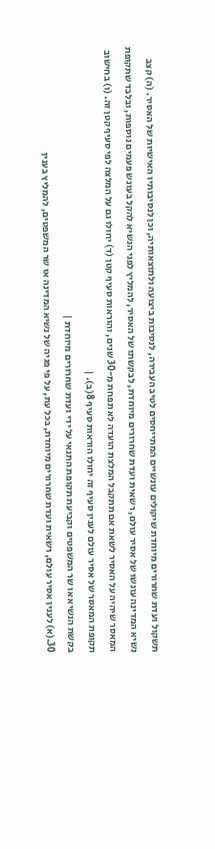תשקול ועדת שחרורים מיוחדת שיקולים עונשיים המתייחסים לטיב העבירה, לנסיבות ביצועה ולתוצאותיה, וכן לנסיבותיו האישיות של האסיר. (ה) קצב נשיא המדינה עונשו של אסיר עולם, רשאית ועדת שחרורים מיוחדת, לבקשתו של האסיר, להמליץ לפני הנשיא להקל בעונש פעמים נוספות, ובלבד שתקופת המאסר שיהיה על האסיר לשאת אם תתקבל המלצת הועדה לא תפחת מ-30 שנים, והוראות סעיף קטן (ד) יחולו גם על המלצה לפי סעיף קטן זה. (ו) בחישוב תקופת המאסר של אסיר עולם לענין סעיף זה יחולו הוראות סעיף 8(ב). |
בקשת הנשיא או שר המשפטים וקביעת תקופת התנאי על ידי ועדת שחרורים מיוחדת |
30.(א) לענין אסיר עולם, רשאית ועדת שחרורים מיוחדת, בכל עת, על פי פניה של נשיא המדינה או שר המשפטים, להמליץ בענין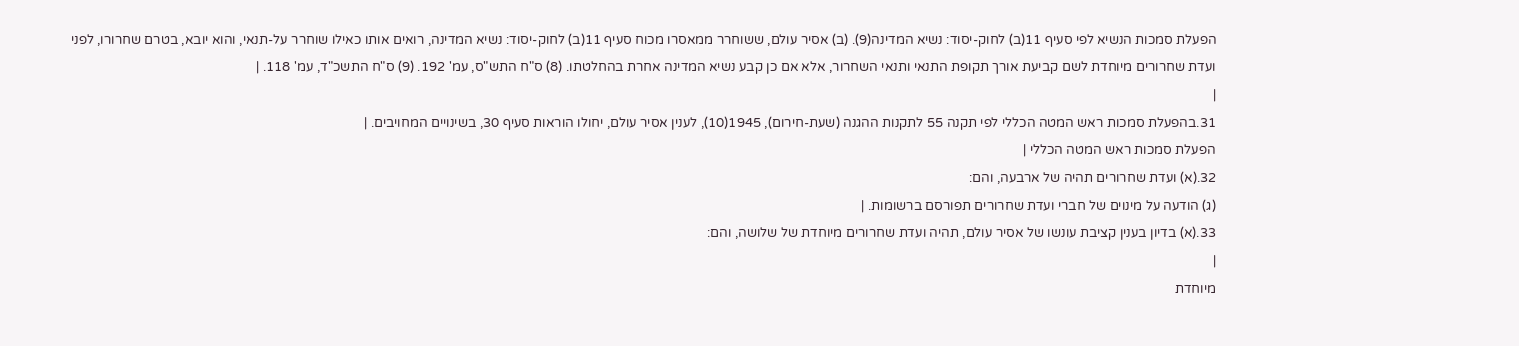הפעלת סמכות הנשיא לפי סעיף 11(ב) לחוק-יסוד: נשיא המדינה(9). (ב) אסיר עולם, ששוחרר ממאסרו מכוח סעיף 11(ב) לחוק-יסוד: נשיא המדינה, רואים אותו כאילו שוחרר על-תנאי, והוא יובא, בטרם שחרורו, לפני ועדת שחרורים מיוחדת לשם קביעת אורך תקופת התנאי ותנאי השחרור, אלא אם כן קבע נשיא המדינה אחרת בהחלטתו. (8) ס"ח התש"ס, עמ' 192. (9) ס"ח התשכ"ד, עמ' 118. |
|
31.בהפעלת סמכות ראש המטה הכללי לפי תקנה 55 לתקנות ההגנה (שעת-חירום), 1945(10), לענין אסיר עולם, יחולו הוראות סעיף 30, בשינויים המחויבים. |
הפעלת סמכות ראש המטה הכללי |
32.(א) ועדת שחרורים תהיה של ארבעה, והם:
(ג) הודעה על מינוים של חברי ועדת שחרורים תפורסם ברשומות. |
33.(א) בדיון בענין קציבת עונשו של אסיר עולם, תהיה ועדת שחרורים מיוחדת של שלושה, והם:
|
מיוחדת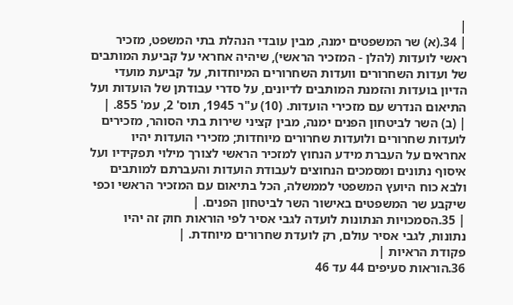|
| 34.(א) שר המשפטים ימנה, מבין עובדי הנהלת בתי המשפט, מזכיר ראשי לועדות (להלן - המזכיר הראשי), שיהיה אחראי על קביעת המותבים של ועדות השחרורים וועדות השחרורים המיוחדות, על קביעת מועדי הדיון בועדות והזמנת המותבים לדיונים, על סדרי עבודתן של הועדות ועל התיאום הנדרש עם מזכירי הועדות. (10) ע"ר 1945, תוס' 2, עמ' 855. |
| (ב) השר לביטחון הפנים ימנה, מבין קציני שירות בתי הסוהר, מזכירים לועדות שחרורים ולועדות שחרורים מיוחדות; מזכירי הועדות יהיו אחראים על העברת מידע הנחוץ למזכיר הראשי לצורך מילוי תפקידיו ועל איסוף נתונים ומסמכים הנחוצים לעבודת הועדות והעברתם למותבים ולבא כוח היועץ המשפטי לממשלה, הכל בתיאום עם המזכיר הראשי וכפי שיקבע שר המשפטים באישור השר לביטחון הפנים. |
| 35.הסמכויות הנתונות לועדה לגבי אסיר לפי הוראות חוק זה יהיו נתונות, לגבי אסיר עולם, רק לועדת שחרורים מיוחדת. |
פקודת הראיות |
36.הוראות סעיפים 44 עד 46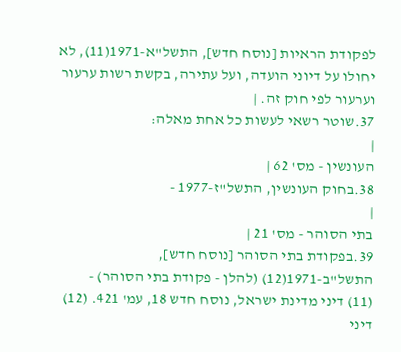לפקודת הראיות [נוסח חדש], התשל"א-1971(11), לא יחולו על דיוני הועדה, ועל עתירה, בקשת רשות ערעור וערעור לפי חוק זה. |
37.שוטר רשאי לעשות כל אחת מאלה:
|
העונשין - מס' 62 |
38.בחוק העונשין, התשל"ז-1977 -
|
בתי הסוהר - מס' 21 |
39.בפקודת בתי הסוהר [נוסח חדש], התשל"ב-1971(12) (להלן - פקודת בתי הסוהר) -
(11) דיני מדינת ישראל, נוסח חדש 18, עמ' 421. (12) דיני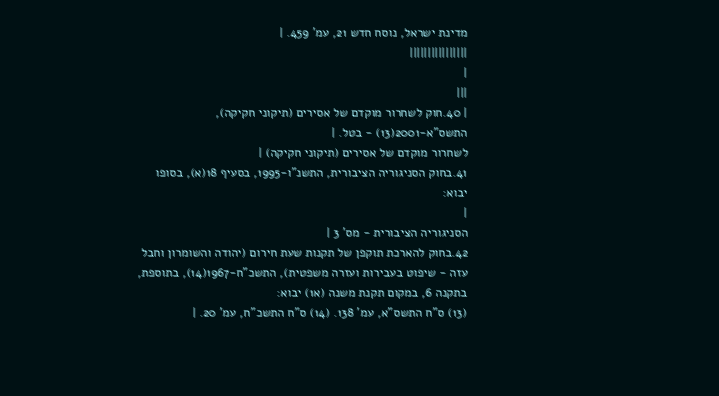מדינת ישראל, נוסח חדש 21, עמ' 459. |
||||||||||||||||
|
|||
| 40.חוק לשחרור מוקדם של אסירים (תיקוני חקיקה), התשס"א-2001(13) - בטל. |
לשחרור מוקדם של אסירים (תיקוני חקיקה) |
41.בחוק הסניגוריה הציבורית, התשנ"ו-1995, בסעיף 18(א), בסופו יבוא:
|
הסניגוריה הציבורית - מס' 3 |
42.בחוק להארכת תוקפן של תקנות שעת חירום (יהודה והשומרון וחבל עזה - שיפוט בעבירות ועזרה משפטית), התשכ"ח-1967(14), בתוספת, בתקנה 6, במקום תקנת משנה (א1) יבוא:
(13) ס"ח התשס"א, עמ' 138. (14) ס"ח התשכ"ח, עמ' 20. |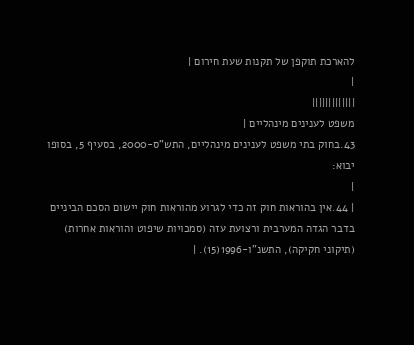להארכת תוקפן של תקנות שעת חירום |
|
|||||||||||||
משפט לענינים מינהליים |
43.בחוק בתי משפט לענינים מינהליים, התש"ס-2000, בסעיף 5, בסופו יבוא:
|
| 44.אין בהוראות חוק זה כדי לגרוע מהוראות חוק יישום הסכם הביניים בדבר הגדה המערבית ורצועת עזה (סמכויות שיפוט והוראות אחרות) (תיקוני חקיקה), התשנ"ו-1996(15). |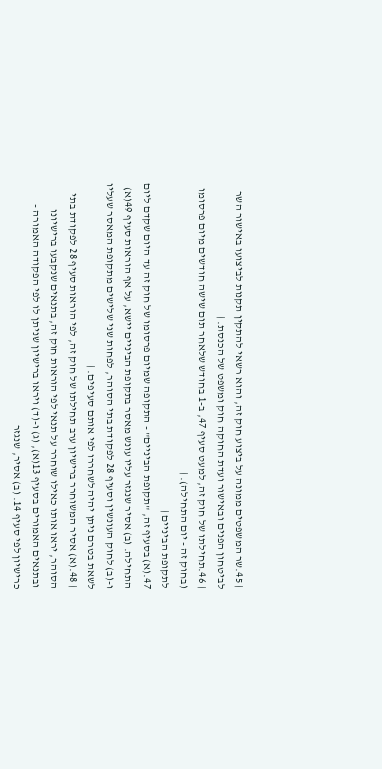| 45.שר המשפטים ממונה על ביצוע חוק זה, והוא רשאי להתקין תקנות לביצועו באישור השר לביטחון הפנים ובאישור ועדת החוקה חוק ומשפט של הכנסת. |
| 46.תחילתו של חוק זה, למעט סעיף 47, ב-1 בחודש שלאחר תום שישה חודשים מיום פרסומו (בחוק זה - יום התחילה). |
לתקופת הביניים |
47.(א) בסעיף זה, "תקופת הביניים" - התקופה שמיום פרסומו של חוק זה עד היום שקדם ליום התחילה. (ב) אסיר שנגזר עליו עונש מאסר בתקופת הביניים יישא, על אף הוראות סעיף 49(א) ו-(ב) לחוק העונשין וסעיף 28 לפקודת בתי הסוהר, לפחות שני שלישים מתקופת המאסר שעליו לשאת בטרם ניתן יהיה לשחררו לפי אותם סעיפים. |
| 48.(א) אסיר המשוחרר ברישיון ערב תחילתו של חוק זה, לפי הוראות סעיף 28 לפקודת בתי הסוהר, יראו אותו כאילו שוחרר על תנאי לפי הוראות חוק זה, בתנאים שנקבעו ברישיונו ובתנאים האמורים בסעיף 13(א), (ג) ו-(ד) ויראו ברישיון שניתן לו לפי הפקודה האמורה - כרישיון לפי סעיף 14. (ב) אסיר, שנגזר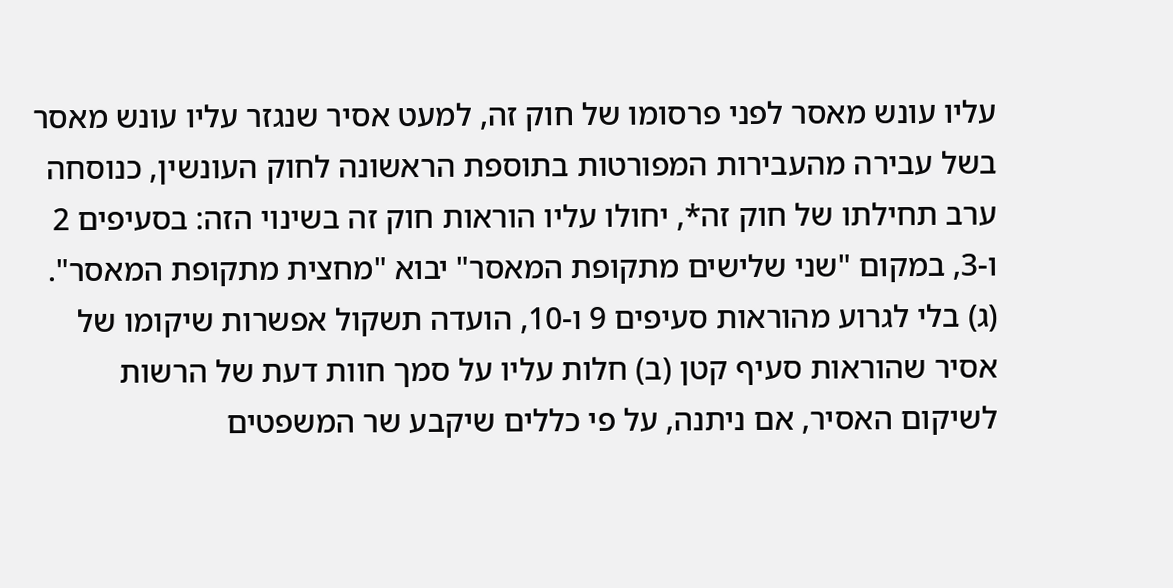עליו עונש מאסר לפני פרסומו של חוק זה, למעט אסיר שנגזר עליו עונש מאסר בשל עבירה מהעבירות המפורטות בתוספת הראשונה לחוק העונשין, כנוסחה ערב תחילתו של חוק זה*, יחולו עליו הוראות חוק זה בשינוי הזה: בסעיפים 2 ו-3, במקום "שני שלישים מתקופת המאסר" יבוא "מחצית מתקופת המאסר". (ג) בלי לגרוע מהוראות סעיפים 9 ו-10, הועדה תשקול אפשרות שיקומו של אסיר שהוראות סעיף קטן (ב) חלות עליו על סמך חוות דעת של הרשות לשיקום האסיר, אם ניתנה, על פי כללים שיקבע שר המשפטים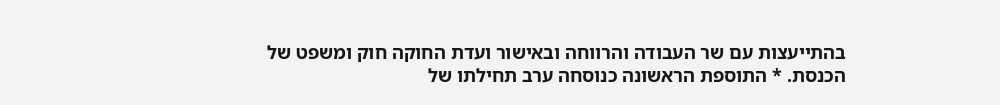בהתייעצות עם שר העבודה והרווחה ובאישור ועדת החוקה חוק ומשפט של הכנסת. * התוספת הראשונה כנוסחה ערב תחילתו של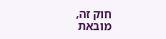חוק זה, מובאת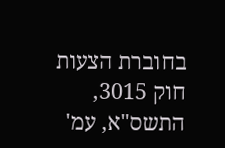בחוברת הצעות חוק 3015, התשס"א, עמ'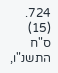724. (15) ס"ח התשנ"ו,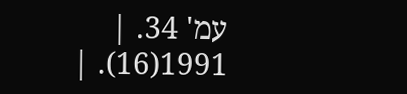עמ' 34. |
1991(16). |